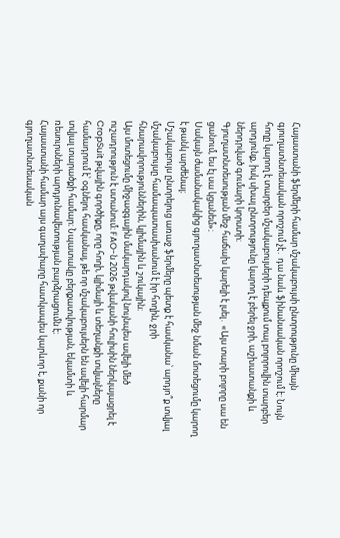Հայաստանի ֆերմերի համար մշակաբույսի ընտրությունը միայն գյուղատնտեսական որոշում չէ․ դա նաև ֆինանսական որոշում է։ Նույն հողը կարող է տարբեր մշակաբույսերի դեպքում տալ բոլորովին տարբեր արդյունք, իսկ սխալ ընտրությունը կարող է բերել ջրի, աշխատանքի և ներդրված գումարի կորստի։
Գյուղատնտեսության մեջ հաճախ կարելի է լսել․ «Այս տարի բոլորը սա են ցանում, ես էլ սա կցանեմ»։
Սակայն ժամանակակից գյուղատնտեսության մեջ նման մոտեցումը կարող է թանկ արժենալ։
Մշակաբույս ընտրելուց առաջ ֆերմերը պետք է հասկանա՝ արդյո՞ք տվյալ մշակաբույսը համապատասխանում է իր հողին, ջրի հնարավորություններին, կլիմային և շուկային։
Այս մոտեցումը միջազգային մակարդակով նույնպես ավելի մեծ ուշադրություն է ստանում։ FAO-ն 2026 թվականի հուլիսին ներկայացրել է CropSuit թվային գործիքը, որը հողի, կլիմայի և տեղանքի տվյալները համադրում է՝ օգնելու հասկանալ, թե որ մշակաբույսերն են ավելի հարմար տվյալ տարածքի համար։ Նպատակը բերքատվության, եկամտի և ռեսուրսների արդյունավետության բարձրացումն է։
Հայաստանի համար այս գաղափարը հատկապես կարևոր է, քանի որ գյուղատնտեսական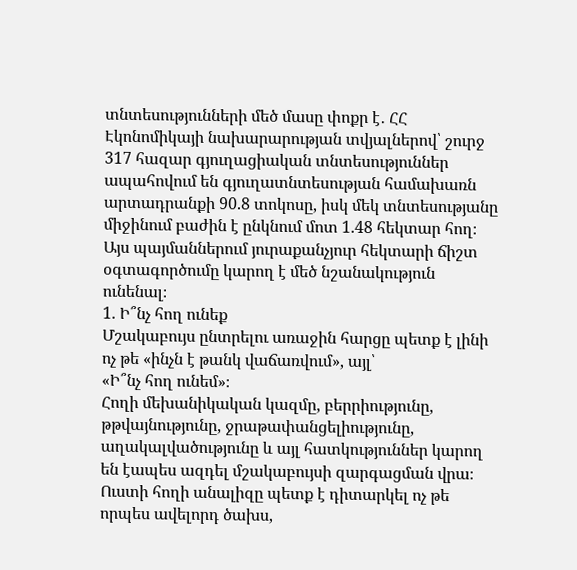տնտեսությունների մեծ մասը փոքր է․ ՀՀ Էկոնոմիկայի նախարարության տվյալներով՝ շուրջ 317 հազար գյուղացիական տնտեսություններ ապահովում են գյուղատնտեսության համախառն արտադրանքի 90.8 տոկոսը, իսկ մեկ տնտեսությանը միջինում բաժին է ընկնում մոտ 1.48 հեկտար հող։
Այս պայմաններում յուրաքանչյուր հեկտարի ճիշտ օգտագործումը կարող է մեծ նշանակություն ունենալ։
1. Ի՞նչ հող ունեք
Մշակաբույս ընտրելու առաջին հարցը պետք է լինի ոչ թե «ինչն է թանկ վաճառվում», այլ՝
«Ի՞նչ հող ունեմ»։
Հողի մեխանիկական կազմը, բերրիությունը, թթվայնությունը, ջրաթափանցելիությունը, աղակալվածությունը և այլ հատկություններ կարող են էապես ազդել մշակաբույսի զարգացման վրա։
Ուստի հողի անալիզը պետք է դիտարկել ոչ թե որպես ավելորդ ծախս,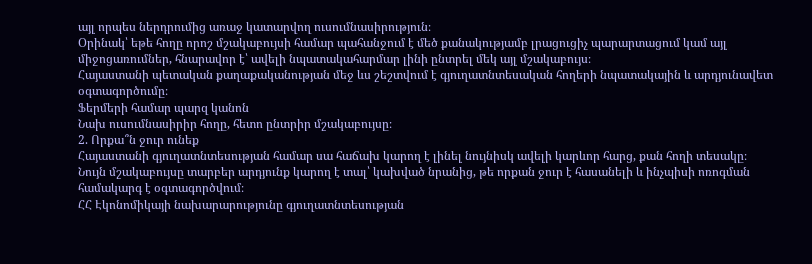այլ որպես ներդրումից առաջ կատարվող ուսումնասիրություն։
Օրինակ՝ եթե հողը որոշ մշակաբույսի համար պահանջում է մեծ քանակությամբ լրացուցիչ պարարտացում կամ այլ միջոցառումներ, հնարավոր է՝ ավելի նպատակահարմար լինի ընտրել մեկ այլ մշակաբույս։
Հայաստանի պետական քաղաքականության մեջ ևս շեշտվում է գյուղատնտեսական հողերի նպատակային և արդյունավետ օգտագործումը։
Ֆերմերի համար պարզ կանոն
Նախ ուսումնասիրիր հողը, հետո ընտրիր մշակաբույսը։
2. Որքա՞ն ջուր ունեք
Հայաստանի գյուղատնտեսության համար սա հաճախ կարող է լինել նույնիսկ ավելի կարևոր հարց, քան հողի տեսակը։
Նույն մշակաբույսը տարբեր արդյունք կարող է տալ՝ կախված նրանից, թե որքան ջուր է հասանելի և ինչպիսի ոռոգման համակարգ է օգտագործվում։
ՀՀ Էկոնոմիկայի նախարարությունը գյուղատնտեսության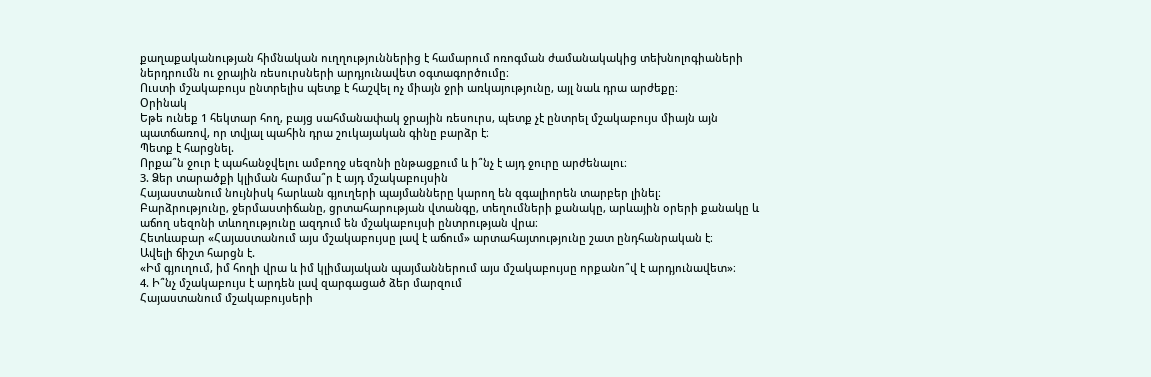քաղաքականության հիմնական ուղղություններից է համարում ոռոգման ժամանակակից տեխնոլոգիաների ներդրումն ու ջրային ռեսուրսների արդյունավետ օգտագործումը։
Ուստի մշակաբույս ընտրելիս պետք է հաշվել ոչ միայն ջրի առկայությունը, այլ նաև դրա արժեքը։
Օրինակ
Եթե ունեք 1 հեկտար հող, բայց սահմանափակ ջրային ռեսուրս, պետք չէ ընտրել մշակաբույս միայն այն պատճառով, որ տվյալ պահին դրա շուկայական գինը բարձր է։
Պետք է հարցնել.
Որքա՞ն ջուր է պահանջվելու ամբողջ սեզոնի ընթացքում և ի՞նչ է այդ ջուրը արժենալու։
3. Ձեր տարածքի կլիման հարմա՞ր է այդ մշակաբույսին
Հայաստանում նույնիսկ հարևան գյուղերի պայմանները կարող են զգալիորեն տարբեր լինել։
Բարձրությունը, ջերմաստիճանը, ցրտահարության վտանգը, տեղումների քանակը, արևային օրերի քանակը և աճող սեզոնի տևողությունը ազդում են մշակաբույսի ընտրության վրա։
Հետևաբար «Հայաստանում այս մշակաբույսը լավ է աճում» արտահայտությունը շատ ընդհանրական է։
Ավելի ճիշտ հարցն է.
«Իմ գյուղում, իմ հողի վրա և իմ կլիմայական պայմաններում այս մշակաբույսը որքանո՞վ է արդյունավետ»։
4. Ի՞նչ մշակաբույս է արդեն լավ զարգացած ձեր մարզում
Հայաստանում մշակաբույսերի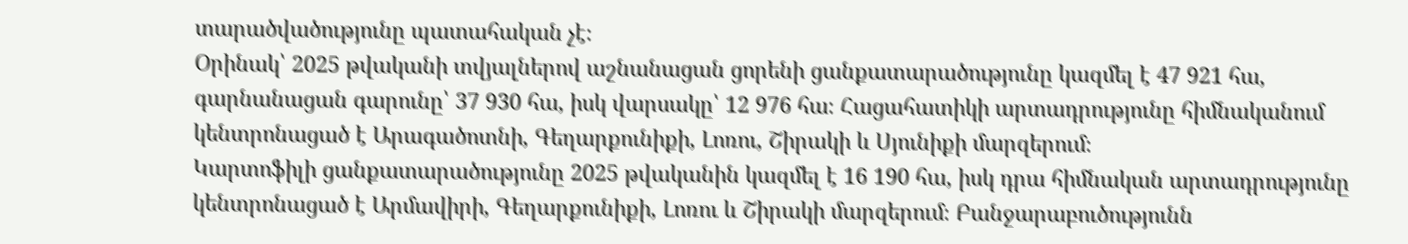տարածվածությունը պատահական չէ։
Օրինակ՝ 2025 թվականի տվյալներով աշնանացան ցորենի ցանքատարածությունը կազմել է 47 921 հա, գարնանացան գարունը՝ 37 930 հա, իսկ վարսակը՝ 12 976 հա։ Հացահատիկի արտադրությունը հիմնականում կենտրոնացած է Արագածոտնի, Գեղարքունիքի, Լոռու, Շիրակի և Սյունիքի մարզերում։
Կարտոֆիլի ցանքատարածությունը 2025 թվականին կազմել է 16 190 հա, իսկ դրա հիմնական արտադրությունը կենտրոնացած է Արմավիրի, Գեղարքունիքի, Լոռու և Շիրակի մարզերում։ Բանջարաբուծությունն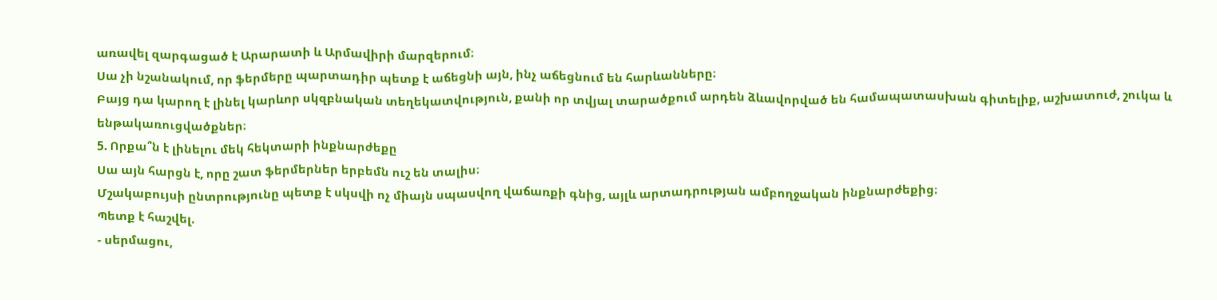առավել զարգացած է Արարատի և Արմավիրի մարզերում։
Սա չի նշանակում, որ ֆերմերը պարտադիր պետք է աճեցնի այն, ինչ աճեցնում են հարևանները։
Բայց դա կարող է լինել կարևոր սկզբնական տեղեկատվություն, քանի որ տվյալ տարածքում արդեն ձևավորված են համապատասխան գիտելիք, աշխատուժ, շուկա և ենթակառուցվածքներ։
5. Որքա՞ն է լինելու մեկ հեկտարի ինքնարժեքը
Սա այն հարցն է, որը շատ ֆերմերներ երբեմն ուշ են տալիս։
Մշակաբույսի ընտրությունը պետք է սկսվի ոչ միայն սպասվող վաճառքի գնից, այլև արտադրության ամբողջական ինքնարժեքից։
Պետք է հաշվել.
- սերմացու,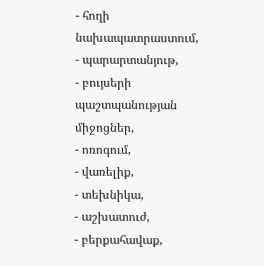- հողի նախապատրաստում,
- պարարտանյութ,
- բույսերի պաշտպանության միջոցներ,
- ոռոգում,
- վառելիք,
- տեխնիկա,
- աշխատուժ,
- բերքահավաք,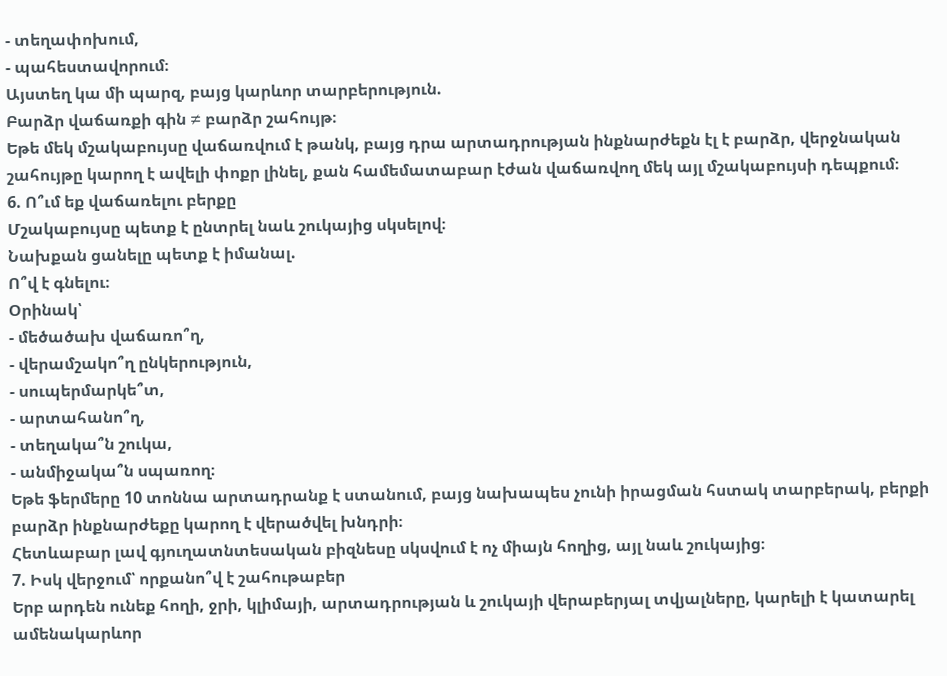- տեղափոխում,
- պահեստավորում։
Այստեղ կա մի պարզ, բայց կարևոր տարբերություն.
Բարձր վաճառքի գին ≠ բարձր շահույթ։
Եթե մեկ մշակաբույսը վաճառվում է թանկ, բայց դրա արտադրության ինքնարժեքն էլ է բարձր, վերջնական շահույթը կարող է ավելի փոքր լինել, քան համեմատաբար էժան վաճառվող մեկ այլ մշակաբույսի դեպքում։
6. Ո՞ւմ եք վաճառելու բերքը
Մշակաբույսը պետք է ընտրել նաև շուկայից սկսելով։
Նախքան ցանելը պետք է իմանալ.
Ո՞վ է գնելու։
Օրինակ՝
- մեծածախ վաճառո՞ղ,
- վերամշակո՞ղ ընկերություն,
- սուպերմարկե՞տ,
- արտահանո՞ղ,
- տեղակա՞ն շուկա,
- անմիջակա՞ն սպառող։
Եթե ֆերմերը 10 տոննա արտադրանք է ստանում, բայց նախապես չունի իրացման հստակ տարբերակ, բերքի բարձր ինքնարժեքը կարող է վերածվել խնդրի։
Հետևաբար լավ գյուղատնտեսական բիզնեսը սկսվում է ոչ միայն հողից, այլ նաև շուկայից։
7. Իսկ վերջում՝ որքանո՞վ է շահութաբեր
Երբ արդեն ունեք հողի, ջրի, կլիմայի, արտադրության և շուկայի վերաբերյալ տվյալները, կարելի է կատարել ամենակարևոր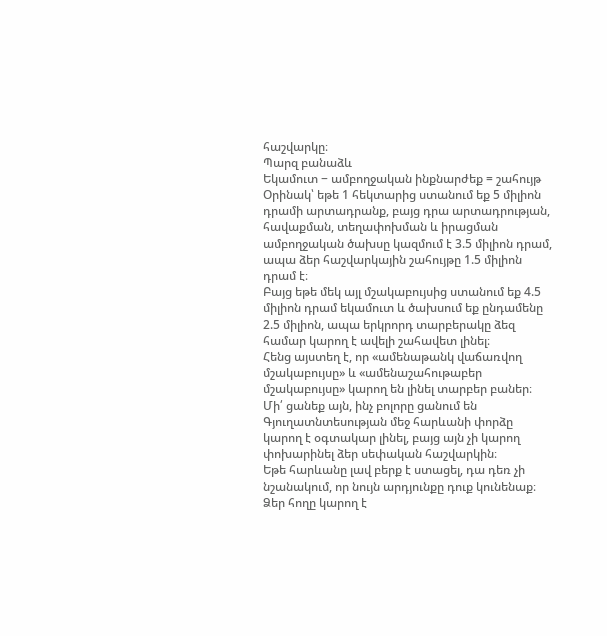հաշվարկը։
Պարզ բանաձև
Եկամուտ − ամբողջական ինքնարժեք = շահույթ
Օրինակ՝ եթե 1 հեկտարից ստանում եք 5 միլիոն դրամի արտադրանք, բայց դրա արտադրության, հավաքման, տեղափոխման և իրացման ամբողջական ծախսը կազմում է 3.5 միլիոն դրամ, ապա ձեր հաշվարկային շահույթը 1.5 միլիոն դրամ է։
Բայց եթե մեկ այլ մշակաբույսից ստանում եք 4.5 միլիոն դրամ եկամուտ և ծախսում եք ընդամենը 2.5 միլիոն, ապա երկրորդ տարբերակը ձեզ համար կարող է ավելի շահավետ լինել։
Հենց այստեղ է, որ «ամենաթանկ վաճառվող մշակաբույսը» և «ամենաշահութաբեր մշակաբույսը» կարող են լինել տարբեր բաներ։
Մի՛ ցանեք այն, ինչ բոլորը ցանում են
Գյուղատնտեսության մեջ հարևանի փորձը կարող է օգտակար լինել, բայց այն չի կարող փոխարինել ձեր սեփական հաշվարկին։
Եթե հարևանը լավ բերք է ստացել, դա դեռ չի նշանակում, որ նույն արդյունքը դուք կունենաք։
Ձեր հողը կարող է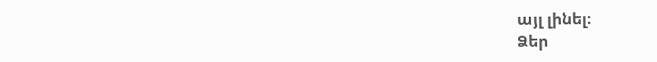այլ լինել։
Ձեր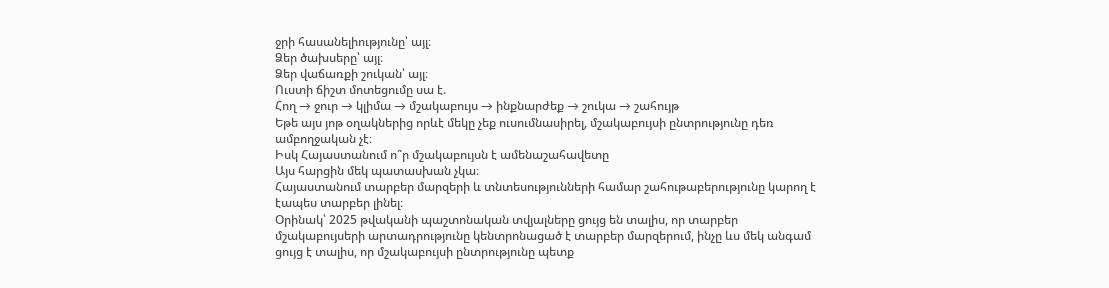ջրի հասանելիությունը՝ այլ։
Ձեր ծախսերը՝ այլ։
Ձեր վաճառքի շուկան՝ այլ։
Ուստի ճիշտ մոտեցումը սա է.
Հող → ջուր → կլիմա → մշակաբույս → ինքնարժեք → շուկա → շահույթ
Եթե այս յոթ օղակներից որևէ մեկը չեք ուսումնասիրել, մշակաբույսի ընտրությունը դեռ ամբողջական չէ։
Իսկ Հայաստանում ո՞ր մշակաբույսն է ամենաշահավետը
Այս հարցին մեկ պատասխան չկա։
Հայաստանում տարբեր մարզերի և տնտեսությունների համար շահութաբերությունը կարող է էապես տարբեր լինել։
Օրինակ՝ 2025 թվականի պաշտոնական տվյալները ցույց են տալիս, որ տարբեր մշակաբույսերի արտադրությունը կենտրոնացած է տարբեր մարզերում, ինչը ևս մեկ անգամ ցույց է տալիս, որ մշակաբույսի ընտրությունը պետք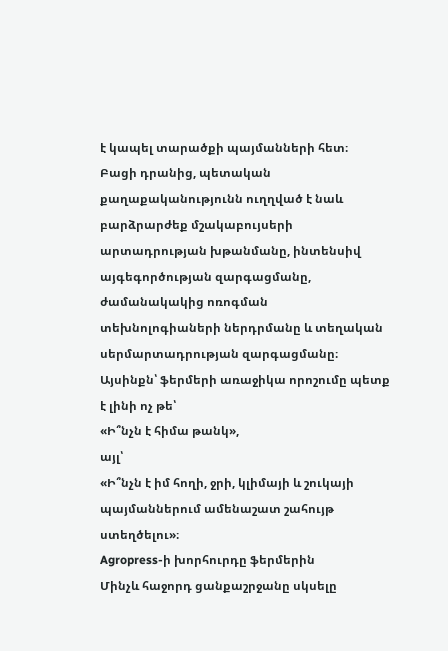է կապել տարածքի պայմանների հետ։
Բացի դրանից, պետական քաղաքականությունն ուղղված է նաև բարձրարժեք մշակաբույսերի արտադրության խթանմանը, ինտենսիվ այգեգործության զարգացմանը, ժամանակակից ոռոգման տեխնոլոգիաների ներդրմանը և տեղական սերմարտադրության զարգացմանը։
Այսինքն՝ ֆերմերի առաջիկա որոշումը պետք է լինի ոչ թե՝
«Ի՞նչն է հիմա թանկ»,
այլ՝
«Ի՞նչն է իմ հողի, ջրի, կլիմայի և շուկայի պայմաններում ամենաշատ շահույթ ստեղծելու»։
Agropress-ի խորհուրդը ֆերմերին
Մինչև հաջորդ ցանքաշրջանը սկսելը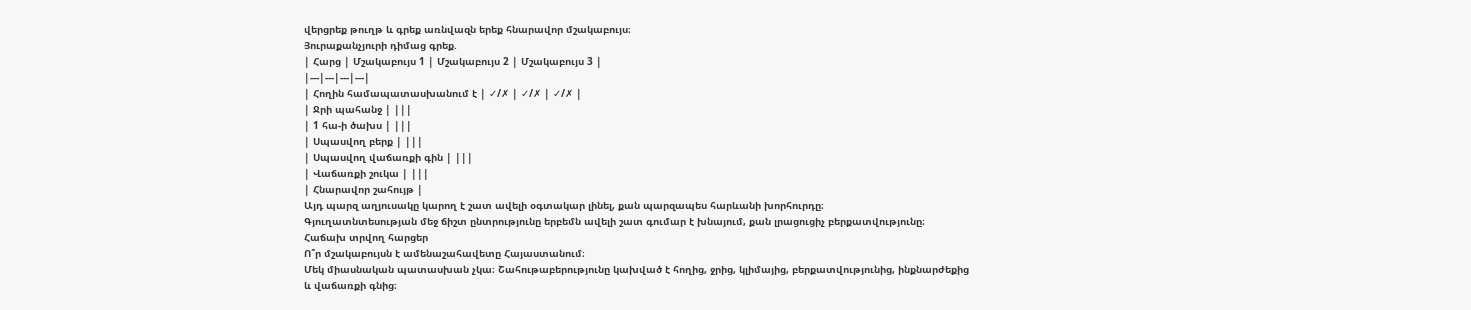վերցրեք թուղթ և գրեք առնվազն երեք հնարավոր մշակաբույս։
Յուրաքանչյուրի դիմաց գրեք.
| Հարց | Մշակաբույս 1 | Մշակաբույս 2 | Մշակաբույս 3 |
|---|---|---|---|
| Հողին համապատասխանում է | ✓/✗ | ✓/✗ | ✓/✗ |
| Ջրի պահանջ | |||
| 1 հա-ի ծախս | |||
| Սպասվող բերք | |||
| Սպասվող վաճառքի գին | |||
| Վաճառքի շուկա | |||
| Հնարավոր շահույթ |
Այդ պարզ աղյուսակը կարող է շատ ավելի օգտակար լինել, քան պարզապես հարևանի խորհուրդը։
Գյուղատնտեսության մեջ ճիշտ ընտրությունը երբեմն ավելի շատ գումար է խնայում, քան լրացուցիչ բերքատվությունը։
Հաճախ տրվող հարցեր
Ո՞ր մշակաբույսն է ամենաշահավետը Հայաստանում։
Մեկ միասնական պատասխան չկա։ Շահութաբերությունը կախված է հողից, ջրից, կլիմայից, բերքատվությունից, ինքնարժեքից և վաճառքի գնից։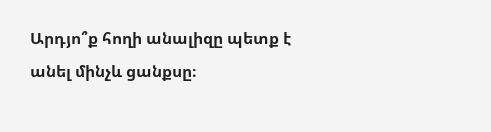Արդյո՞ք հողի անալիզը պետք է անել մինչև ցանքսը։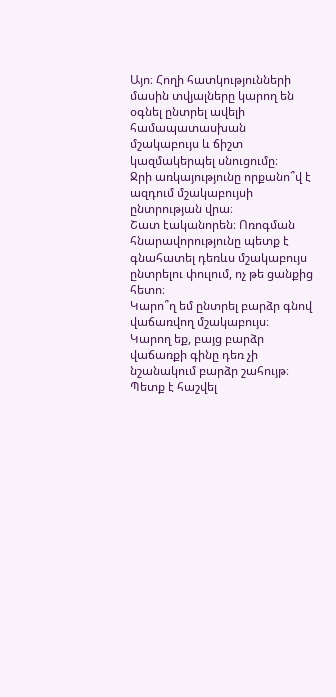Այո։ Հողի հատկությունների մասին տվյալները կարող են օգնել ընտրել ավելի համապատասխան մշակաբույս և ճիշտ կազմակերպել սնուցումը։
Ջրի առկայությունը որքանո՞վ է ազդում մշակաբույսի ընտրության վրա։
Շատ էականորեն։ Ոռոգման հնարավորությունը պետք է գնահատել դեռևս մշակաբույս ընտրելու փուլում, ոչ թե ցանքից հետո։
Կարո՞ղ եմ ընտրել բարձր գնով վաճառվող մշակաբույս։
Կարող եք, բայց բարձր վաճառքի գինը դեռ չի նշանակում բարձր շահույթ։ Պետք է հաշվել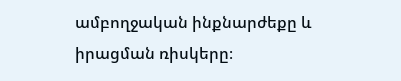ամբողջական ինքնարժեքը և իրացման ռիսկերը։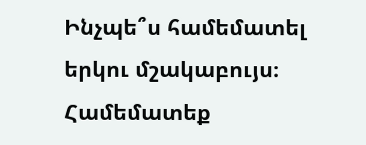Ինչպե՞ս համեմատել երկու մշակաբույս։
Համեմատեք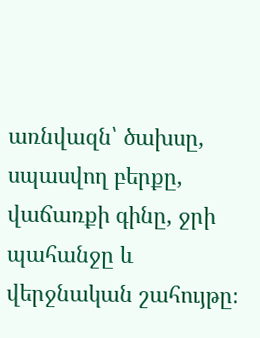առնվազն՝ ծախսը, սպասվող բերքը, վաճառքի գինը, ջրի պահանջը և վերջնական շահույթը։